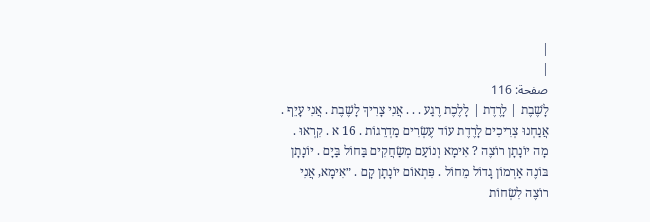|
|
صفحة: 116
לָשֶׁבֶת | לָרֶדֶת | לָלֶכֶת רֶגַע . . . אֲנִי צָרִיךְ לָשֶׁבֶת . אֲנִי עָיֵף . אֲנַחְנוּ צְרִיכִים לָרֶדֶת עוֹד עֶשְׂרִים מַדְרֵגוֹת . 16 א . קִרְאוּ . מָה יוֹנָתָן רוֹצֶה ? אִימָא וְנוֹעַם מְשַׂחֲקִים בַּחוֹל בַּיָם . יוֹנָתָן בּוֹנֶה אַרְמוֹן גָדוֹל מֵחוֹל . פִּתְאוֹם יוֹנָתָן קָם . ״אִימָא, אֲנִי רוֹצֶה לִשְׂחוֹת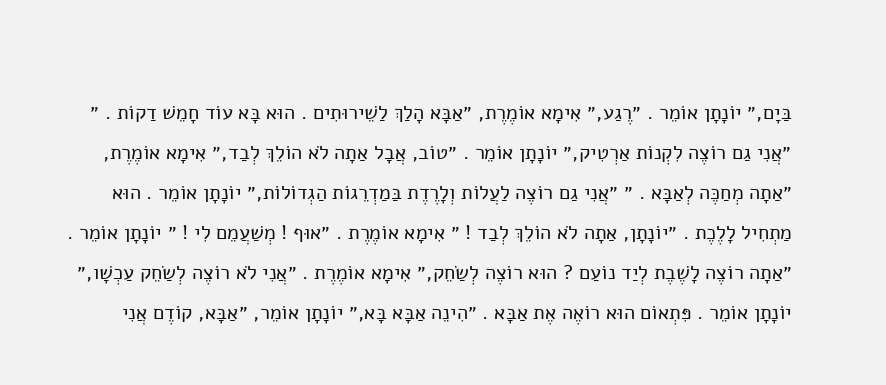בַּיָם,״ יוֹנָתָן אוֹמֵר . ״רֶגַע,״ אִימָא אוֹמֶרֶת, ״אַבָּא הָלַךְ לַשֵׁירוּתִים . הוּא בָּא עוֹד חָמֵשׁ דַקוֹת . ״ ״אֲנִי גַם רוֹצֶה לִקְנוֹת אַרְטִיק,״ יוֹנָתָן אוֹמֵר . ״טוֹב, אֲבָל אַתָה לֹא הוֹלֵךְ לְבַד,״ אִימָא אוֹמֶרֶת, ״אַתָה מְחַכֶּה לְאַבָּא . ״ ״אֲנִי גַם רוֹצֶה לַעֲלוֹת וְלָרֶדֶת בַּמַדְרֵגוֹת הַגְדוֹלוֹת,״ יוֹנָתָן אוֹמֵר . הוּא מַתְחִיל לָלֶכֶת . ״יוֹנָתָן, אַתָה לֹא הוֹלֵךְ לְבַד ! ״ אִימָא אוֹמֶרֶת . ״אוּף ! מְשַׁעֲמֵם לִי ! ״ יוֹנָתָן אוֹמֵר . ״אַתָה רוֹצֶה לָשֶׁבֶת לְיַד נוֹעַם ? הוּא רוֹצֶה לְשַׂחֵק,״ אִימָא אוֹמֶרֶת . ״אֲנִי לֹא רוֹצֶה לְשַׂחֵק עַכְשָׁו,״ יוֹנָתָן אוֹמֵר . פִּתְאוֹם הוּא רוֹאֶה אֶת אַבָּא . ״הִינֵה אַבָּא בָּא,״ יוֹנָתָן אוֹמֵר, ״אַבָּא, קוֹדֶם אֲנִי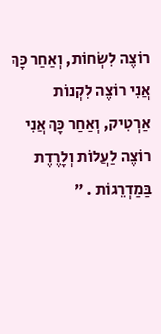רוֹצֶה לִשְׂחוֹת, וְאַחַר כָּךְ אֲנִי רוֹצֶה לִקְנוֹת אַרְטִיק, וְאַחַר כָּךְ אֲנִי רוֹצֶה לַעֲלוֹת וְלָרֶדֶת בַּמַדְרֵגוֹת . ״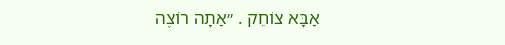אַבָּא צוֹחֵק . ״אַתָה רוֹצֶה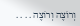וְרוֹצֶה וְרוֹצֶה . . . .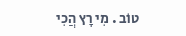טוֹב . מִי רָץ הֲכִי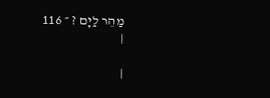מַהֵר לַיָם ? ״ 116
|

|